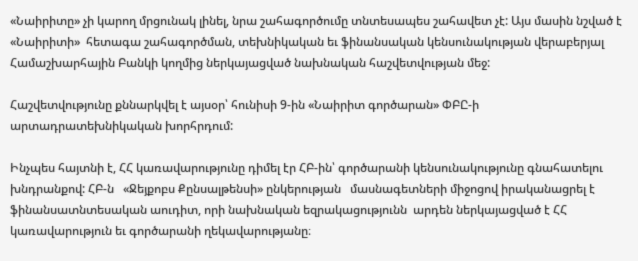«Նաիրիտը» չի կարող մրցունակ լինել, նրա շահագործումը տնտեսապես շահավետ չէ: Այս մասին նշված է «Նաիրիտի»  հետագա շահագործման, տեխնիկական եւ ֆինանսական կենսունակության վերաբերյալ Համաշխարհային Բանկի կողմից ներկայացված նախնական հաշվետվության մեջ:

Հաշվետվությունը քննարկվել է այսօր՝ հունիսի 9-ին «Նաիրիտ գործարան» ՓԲԸ-ի արտադրատեխնիկական խորհրդում:

Ինչպես հայտնի է, ՀՀ կառավարությունը դիմել էր ՀԲ-ին՝ գործարանի կենսունակությունը գնահատելու խնդրանքով: ՀԲ-ն   «Ջեյքոբս Քընսալթենսի» ընկերության   մասնագետների միջոցով իրականացրել է ֆինանսատնտեսական աուդիտ, որի նախնական եզրակացությունն  արդեն ներկայացված է ՀՀ կառավարություն եւ գործարանի ղեկավարությանը։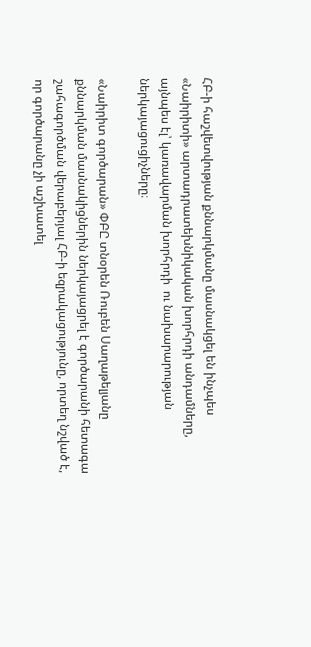ՀԲ-ի հաշվետվության քննարկմանը մասնակցել են ինչպես «Նաիրիտի» արտադրատեխնիկական խորհրդի անդամները, այնպես էլ՝ կառավարման խորհրդի  ու նախարարության ներկայացուցիչները։

«Նաիրիտ գործարան» ՓԲԸ տնօրեն Ռուբեն Սաղաթելյանը քննարկման մասնակիցներին ներկայացրել է գործարանի հետագա շահագործման վերաբերյալ ՀԲ-ի եզրակացությունը, որտեղ նշված է, որ գործարանը չի աշխատել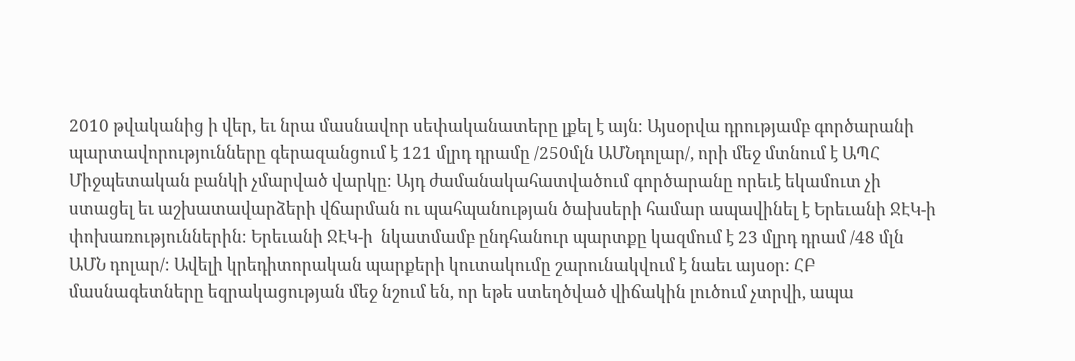2010 թվականից ի վեր, եւ նրա մասնավոր սեփականատերը լքել է այն։ Այսօրվա դրությամբ գործարանի պարտավորությունները գերազանցում է 121 մլրդ դրամը /250մլն ԱՄՆդոլար/, որի մեջ մտնում է ԱՊՀ Միջպետական բանկի չմարված վարկը։ Այդ ժամանակահատվածում գործարանը որեւէ եկամուտ չի ստացել եւ աշխատավարձերի վճարման ու պահպանության ծախսերի համար ապավինել է Երեւանի ՋԷԿ-ի փոխառություններին։ Երեւանի ՋԷԿ-ի  նկատմամբ ընդհանուր պարտքը կազմում է 23 մլրդ դրամ /48 մլն ԱՄՆ դոլար/։ Ավելի կրեդիտորական պարքերի կուտակումը շարունակվում է նաեւ այսօր: ՀԲ մասնագետները եզրակացության մեջ նշում են, որ եթե ստեղծված վիճակին լուծում չտրվի, ապա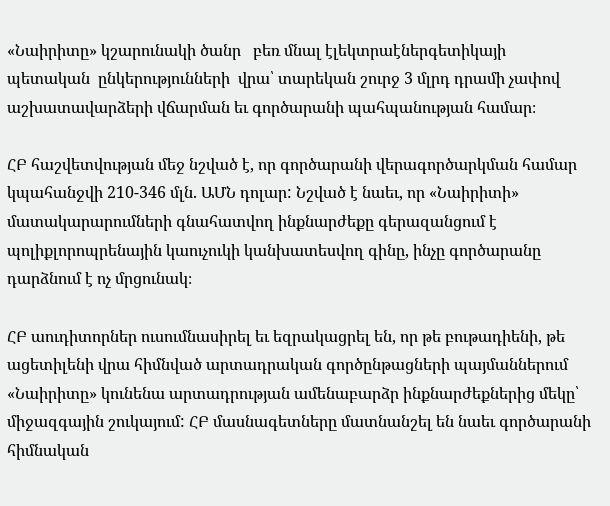«Նաիրիտը» կշարունակի ծանր   բեռ մնալ էլեկտրաէներգետիկայի պետական  ընկերությունների  վրա՝ տարեկան շուրջ 3 մլրդ դրամի չափով աշխատավարձերի վճարման եւ գործարանի պահպանության համար։

ՀԲ հաշվետվության մեջ նշված է, որ գործարանի վերագործարկման համար կպահանջվի 210-346 մլն. ԱՄՆ դոլար: Նշված է նաեւ, որ «Նաիրիտի» մատակարարումների գնահատվող ինքնարժեքը գերազանցում է պոլիքլորոպրենային կաուչուկի կանխատեսվող գինը, ինչը գործարանը դարձնում է ոչ մրցունակ։

ՀԲ աուդիտորներ ուսումնասիրել եւ եզրակացրել են, որ թե բութադիենի, թե ացետիլենի վրա հիմնված արտադրական գործընթացների պայմաններում  «Նաիրիտը» կունենա արտադրության ամենաբարձր ինքնարժեքներից մեկը՝ միջազգային շուկայում: ՀԲ մասնագետները մատնանշել են նաեւ գործարանի հիմնական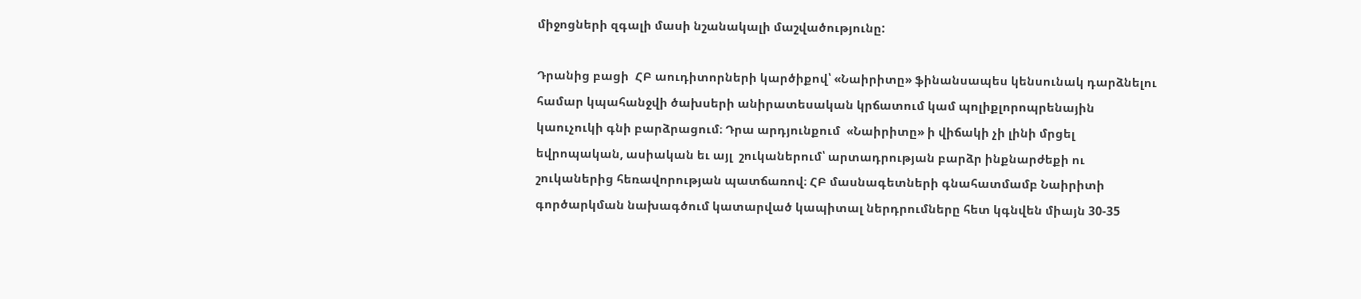միջոցների զգալի մասի նշանակալի մաշվածությունը:

Դրանից բացի  ՀԲ աուդիտորների կարծիքով՝ «Նաիրիտը» ֆինանսապես կենսունակ դարձնելու համար կպահանջվի ծախսերի անիրատեսական կրճատում կամ պոլիքլորոպրենային կաուչուկի գնի բարձրացում։ Դրա արդյունքում  «Նաիրիտը» ի վիճակի չի լինի մրցել եվրոպական, ասիական եւ այլ  շուկաներում՝ արտադրության բարձր ինքնարժեքի ու շուկաներից հեռավորության պատճառով։ ՀԲ մասնագետների գնահատմամբ Նաիրիտի գործարկման նախագծում կատարված կապիտալ ներդրումները հետ կգնվեն միայն 30-35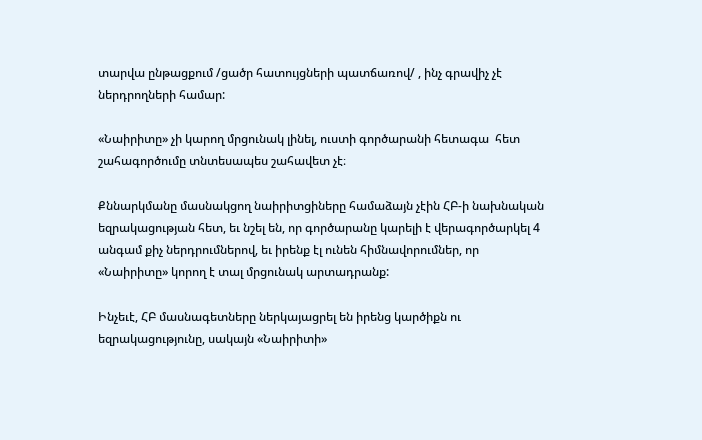տարվա ընթացքում /ցածր հատույցների պատճառով/ , ինչ գրավիչ չէ ներդրողների համար:

«Նաիրիտը» չի կարող մրցունակ լինել, ուստի գործարանի հետագա  հետ շահագործումը տնտեսապես շահավետ չէ։

Քննարկմանը մասնակցող նաիրիտցիները համաձայն չէին ՀԲ-ի նախնական եզրակացության հետ, եւ նշել են, որ գործարանը կարելի է վերագործարկել 4 անգամ քիչ ներդրումներով, եւ իրենք էլ ունեն հիմնավորումներ, որ  «Նաիրիտը» կորող է տալ մրցունակ արտադրանք:

Ինչեւէ, ՀԲ մասնագետները ներկայացրել են իրենց կարծիքն ու եզրակացությունը, սակայն «Նաիրիտի»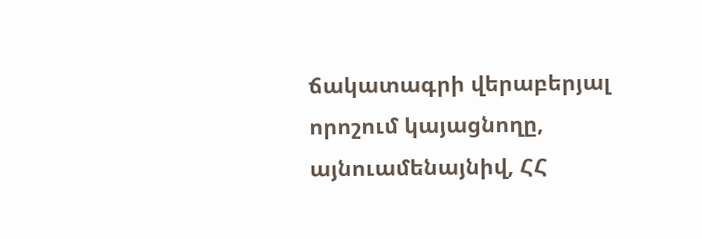ճակատագրի վերաբերյալ  որոշում կայացնողը, այնուամենայնիվ, ՀՀ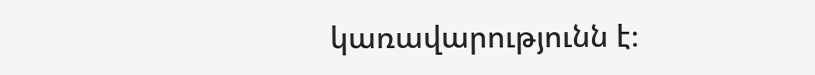կառավարությունն է։